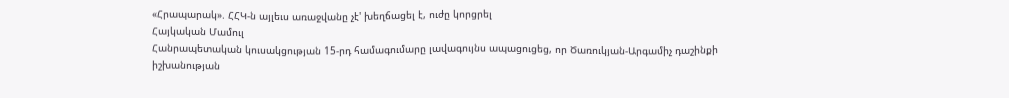«Հրապարակ». ՀՀԿ-ն այլեւս առաջվանը չէ' խեղճացել է, ուժը կորցրել
Հայկական Մամուլ
Հանրապետական կուսակցության 15-րդ համագումարը լավագույնս ապացուցեց, որ Ծառուկյան-Արգամիչ դաշինքի իշխանության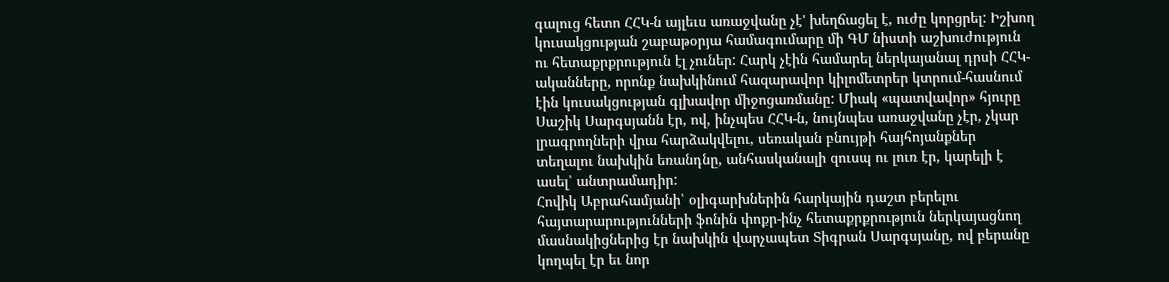գալուց հետո ՀՀԿ-ն այլեւս առաջվանը չէ' խեղճացել է, ուժը կորցրել: Իշխող կուսակցության շաբաթօրյա համագումարը մի ԳՄ նիստի աշխուժություն ու հետաքրքրություն էլ չուներ: Հարկ չէին համարել ներկայանալ դրսի ՀՀԿ-ականները, որոնք նախկինում հազարավոր կիլոմետրեր կտրում-հասնում էին կուսակցության գլխավոր միջոցառմանը: Միակ «պատվավոր» հյուրը Սաշիկ Սարգսյանն էր, ով, ինչպես ՀՀԿ-ն, նույնպես առաջվանը չէր, չկար լրագրողների վրա հարձակվելու, սեռական բնույթի հայհոյանքներ տեղալու նախկին եռանդնը, անհասկանալի զուսպ ու լուռ էր, կարելի է ասել՝ անտրամադիր:
Հովիկ Աբրահամյանի՝ օլիգարխներին հարկային դաշտ բերելու հայտարարությունների ֆոնին փոքր-ինչ հետաքրքրություն ներկայացնող մասնակիցներից էր նախկին վարչապետ Տիգրան Սարգսյանը, ով բերանը կողպել էր եւ նոր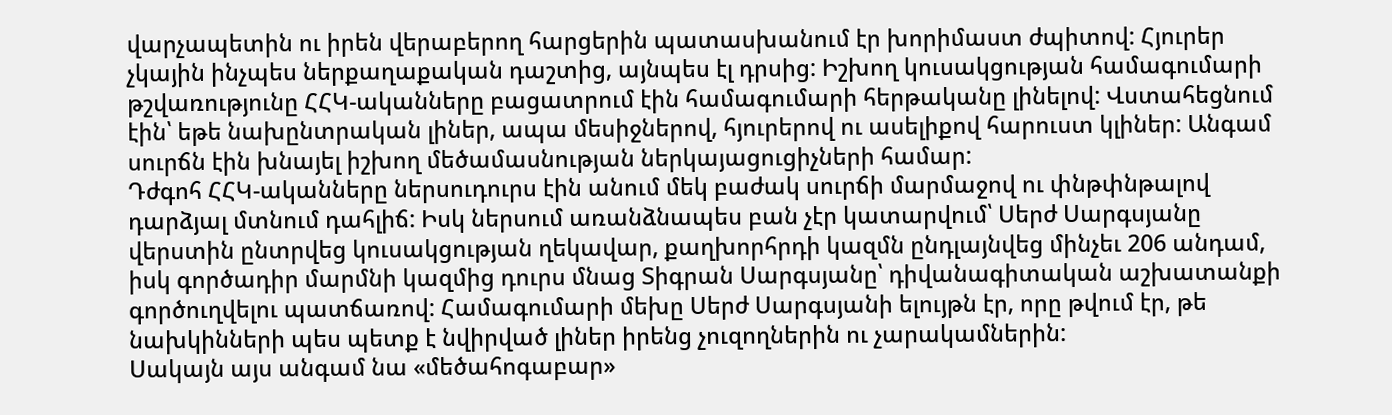վարչապետին ու իրեն վերաբերող հարցերին պատասխանում էր խորիմաստ ժպիտով: Հյուրեր չկային ինչպես ներքաղաքական դաշտից, այնպես էլ դրսից: Իշխող կուսակցության համագումարի թշվառությունը ՀՀԿ-ականները բացատրում էին համագումարի հերթականը լինելով: Վստահեցնում էին՝ եթե նախընտրական լիներ, ապա մեսիջներով, հյուրերով ու ասելիքով հարուստ կլիներ: Անգամ սուրճն էին խնայել իշխող մեծամասնության ներկայացուցիչների համար:
Դժգոհ ՀՀԿ-ականները ներսուդուրս էին անում մեկ բաժակ սուրճի մարմաջով ու փնթփնթալով դարձյալ մտնում դահլիճ: Իսկ ներսում առանձնապես բան չէր կատարվում՝ Սերժ Սարգսյանը վերստին ընտրվեց կուսակցության ղեկավար, քաղխորհրդի կազմն ընդլայնվեց մինչեւ 206 անդամ, իսկ գործադիր մարմնի կազմից դուրս մնաց Տիգրան Սարգսյանը՝ դիվանագիտական աշխատանքի գործուղվելու պատճառով: Համագումարի մեխը Սերժ Սարգսյանի ելույթն էր, որը թվում էր, թե նախկինների պես պետք է նվիրված լիներ իրենց չուզողներին ու չարակամներին:
Սակայն այս անգամ նա «մեծահոգաբար»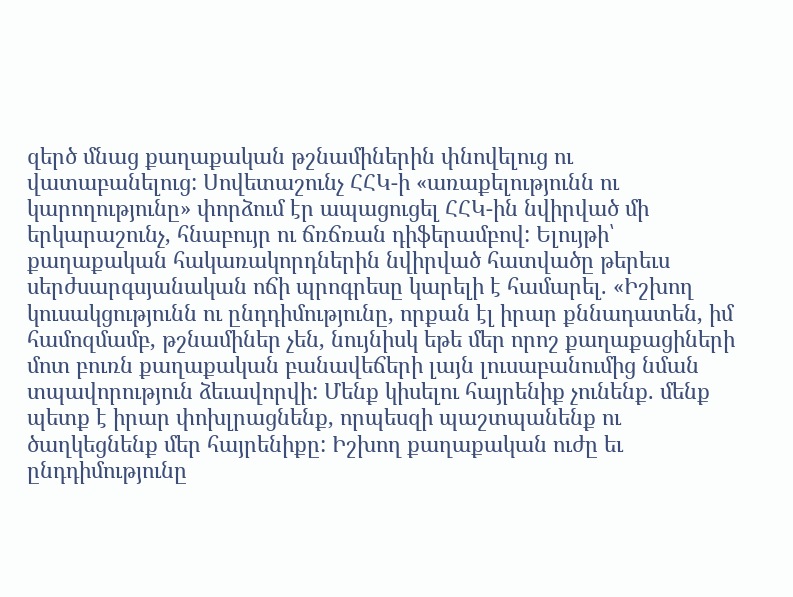զերծ մնաց քաղաքական թշնամիներին փնովելուց ու վատաբանելուց: Սովետաշունչ ՀՀԿ-ի «առաքելությունն ու կարողությունը» փորձում էր ապացուցել ՀՀԿ-ին նվիրված մի երկարաշունչ, հնաբույր ու ճռճռան դիֆերամբով: Ելույթի՝ քաղաքական հակառակորդներին նվիրված հատվածը թերեւս սերժսարգսյանական ոճի պրոգրեսը կարելի է համարել. «Իշխող կուսակցությունն ու ընդդիմությունը, որքան էլ իրար քննադատեն, իմ համոզմամբ, թշնամիներ չեն, նույնիսկ եթե մեր որոշ քաղաքացիների մոտ բուռն քաղաքական բանավեճերի լայն լուսաբանումից նման տպավորություն ձեւավորվի: Մենք կիսելու հայրենիք չունենք. մենք պետք է իրար փոխլրացնենք, որպեսզի պաշտպանենք ու ծաղկեցնենք մեր հայրենիքը: Իշխող քաղաքական ուժը եւ ընդդիմությունը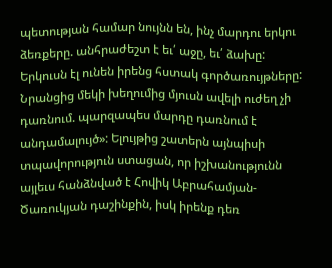պետության համար նույնն են, ինչ մարդու երկու ձեռքերը. անհրաժեշտ է եւ՛ աջը, եւ՛ ձախը: Երկուսն էլ ունեն իրենց հստակ գործառույթները: Նրանցից մեկի խեղումից մյուսն ավելի ուժեղ չի դառնում. պարզապես մարդը դառնում է անդամալույծ»: Ելույթից շատերն այնպիսի տպավորություն ստացան, որ իշխանությունն այլեւս հանձնված է Հովիկ Աբրահամյան-Ծառուկյան դաշինքին, իսկ իրենք դեռ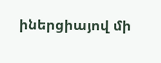իներցիայով մի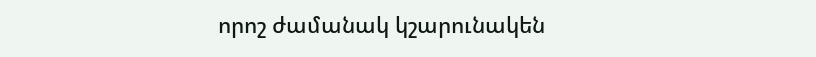որոշ ժամանակ կշարունակեն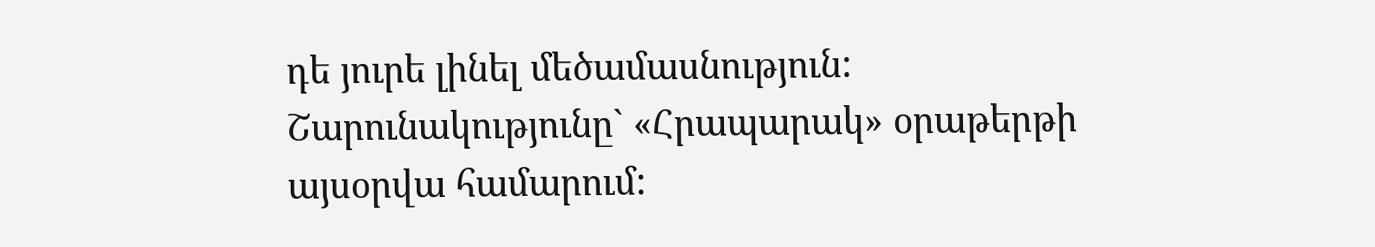դե յուրե լինել մեծամասնություն:
Շարունակությունը` «Հրապարակ» օրաթերթի այսօրվա համարում: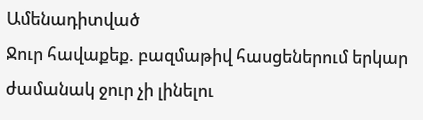Ամենադիտված
Ջուր հավաքեք. բազմաթիվ հասցեներում երկար ժամանակ ջուր չի լինելու